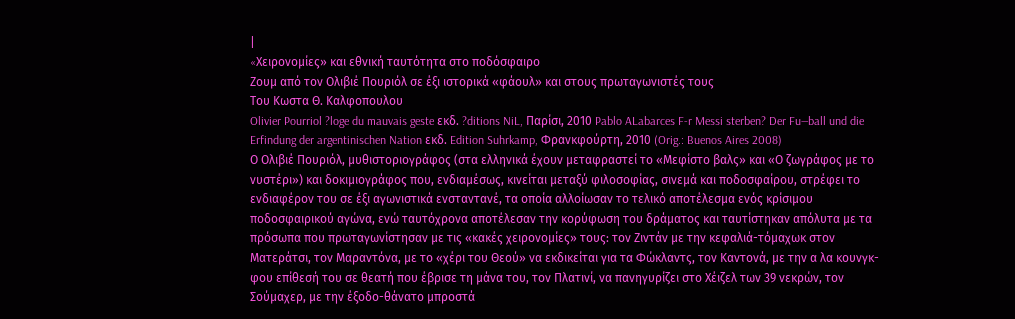|
«Xειρονομίες» και εθνική ταυτότητα στο ποδόσφαιρο
Ζουμ από τον Ολιβιέ Πουριόλ σε έξι ιστορικά «φάουλ» και στους πρωταγωνιστές τους
Του Κωστα Θ. Καλφοπουλου
Olivier Pourriol ?loge du mauvais geste εκδ. ?ditions NiL, Παρίσι, 2010 Pablo ALabarces F-r Messi sterben? Der Fu—ball und die Erfindung der argentinischen Nation εκδ. Edition Suhrkamp, Φρανκφούρτη, 2010 (Orig.: Buenos Aires 2008)
Ο Ολιβιέ Πουριόλ, μυθιστοριογράφος (στα ελληνικά έχουν μεταφραστεί το «Μεφίστο βαλς» και «Ο ζωγράφος με το νυστέρι») και δοκιμιογράφος που, ενδιαμέσως, κινείται μεταξύ φιλοσοφίας, σινεμά και ποδοσφαίρου, στρέφει το ενδιαφέρον του σε έξι αγωνιστικά ενσταντανέ, τα οποία αλλοίωσαν το τελικό αποτέλεσμα ενός κρίσιμου ποδοσφαιρικού αγώνα, ενώ ταυτόχρονα αποτέλεσαν την κορύφωση του δράματος και ταυτίστηκαν απόλυτα με τα πρόσωπα που πρωταγωνίστησαν με τις «κακές χειρονομίες» τους: τον Ζιντάν με την κεφαλιά-τόμαχωκ στον Ματεράτσι, τον Μαραντόνα, με το «χέρι του Θεού» να εκδικείται για τα Φώκλαντς, τον Καντονά, με την α λα κουνγκ-φου επίθεσή του σε θεατή που έβρισε τη μάνα του, τον Πλατινί, να πανηγυρίζει στο Χέιζελ των 39 νεκρών, τον Σούμαχερ, με την έξοδο-θάνατο μπροστά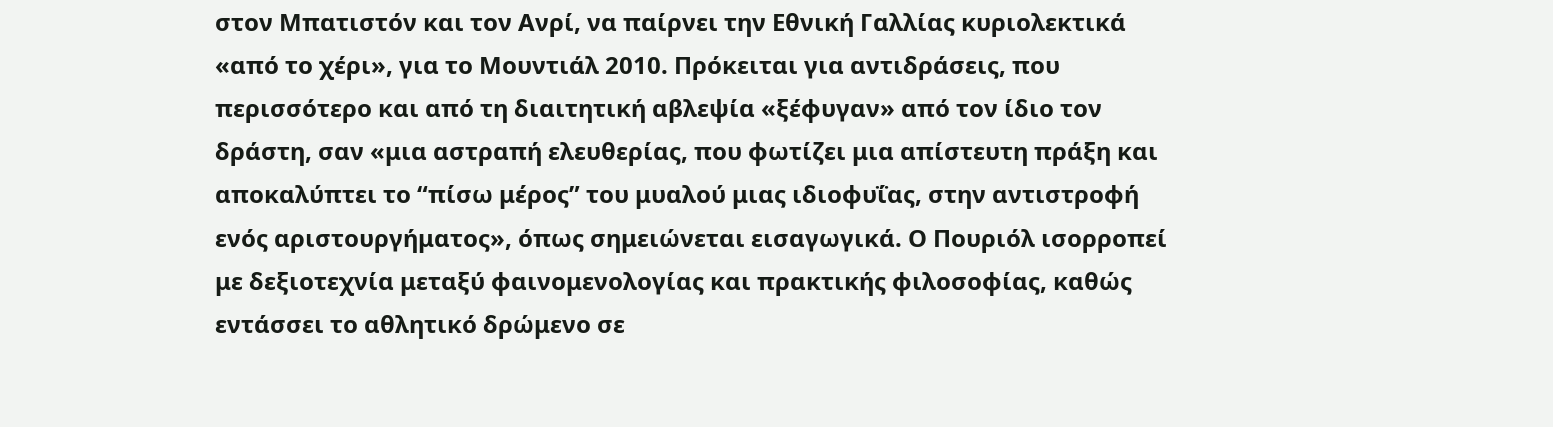στον Μπατιστόν και τον Ανρί, να παίρνει την Εθνική Γαλλίας κυριολεκτικά «από το χέρι», για το Μουντιάλ 2010. Πρόκειται για αντιδράσεις, που περισσότερο και από τη διαιτητική αβλεψία «ξέφυγαν» από τον ίδιο τον δράστη, σαν «μια αστραπή ελευθερίας, που φωτίζει μια απίστευτη πράξη και αποκαλύπτει το “πίσω μέρος” του μυαλού μιας ιδιοφυΐας, στην αντιστροφή ενός αριστουργήματος», όπως σημειώνεται εισαγωγικά. Ο Πουριόλ ισορροπεί με δεξιοτεχνία μεταξύ φαινομενολογίας και πρακτικής φιλοσοφίας, καθώς εντάσσει το αθλητικό δρώμενο σε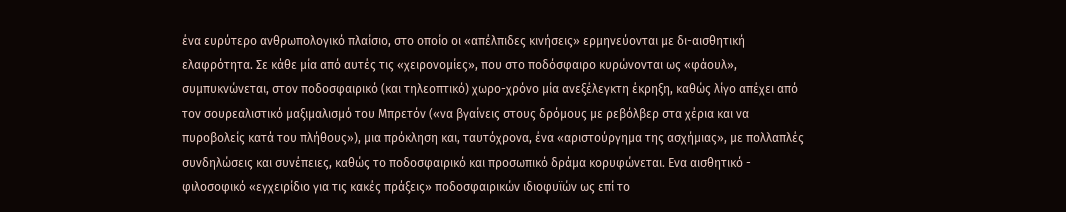ένα ευρύτερο ανθρωπολογικό πλαίσιο, στο οποίο οι «απέλπιδες κινήσεις» ερμηνεύονται με δι-αισθητική ελαφρότητα. Σε κάθε μία από αυτές τις «χειρονομίες», που στο ποδόσφαιρο κυρώνονται ως «φάουλ», συμπυκνώνεται, στον ποδοσφαιρικό (και τηλεοπτικό) χωρο-χρόνο μία ανεξέλεγκτη έκρηξη, καθώς λίγο απέχει από τον σουρεαλιστικό μαξιμαλισμό του Μπρετόν («να βγαίνεις στους δρόμους με ρεβόλβερ στα χέρια και να πυροβολείς κατά του πλήθους»), μια πρόκληση και, ταυτόχρονα, ένα «αριστούργημα της ασχήμιας», με πολλαπλές συνδηλώσεις και συνέπειες, καθώς το ποδοσφαιρικό και προσωπικό δράμα κορυφώνεται. Ενα αισθητικό - φιλοσοφικό «εγχειρίδιο για τις κακές πράξεις» ποδοσφαιρικών ιδιοφυϊών ως επί το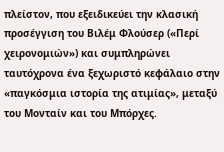πλείστον, που εξειδικεύει την κλασική προσέγγιση του Βιλέμ Φλούσερ («Περί χειρονομιών») και συμπληρώνει ταυτόχρονα ένα ξεχωριστό κεφάλαιο στην «παγκόσμια ιστορία της ατιμίας», μεταξύ του Μονταίν και του Μπόρχες.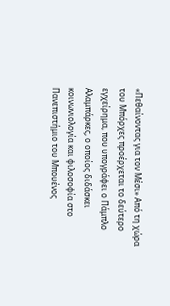«Πεθαίνοντας για τον Μέσι» Από τη χώρα του Μπόρχες προέρχεται το δεύτερο εγχείρημα, που υπογράφει ο Πάμπλο Αλαμπάρκες, ο οποίος διδάσκει κοινωνιολογία και φιλοσοφία στο Πανεπιστήμιο του Μπουένος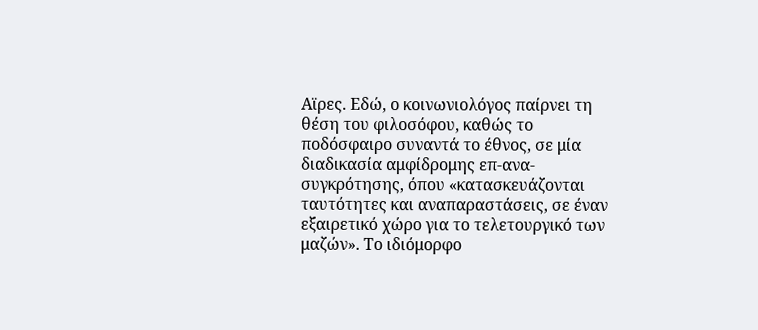Αϊρες. Εδώ, ο κοινωνιολόγος παίρνει τη θέση του φιλοσόφου, καθώς το ποδόσφαιρο συναντά το έθνος, σε μία διαδικασία αμφίδρομης επ-ανα-συγκρότησης, όπου «κατασκευάζονται ταυτότητες και αναπαραστάσεις, σε έναν εξαιρετικό χώρο για το τελετουργικό των μαζών». Το ιδιόμορφο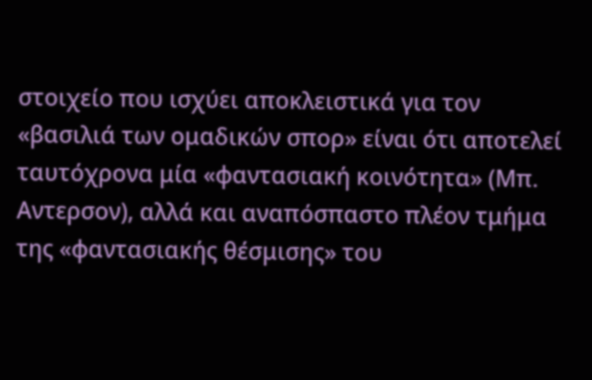στοιχείο που ισχύει αποκλειστικά για τον «βασιλιά των ομαδικών σπορ» είναι ότι αποτελεί ταυτόχρονα μία «φαντασιακή κοινότητα» (Μπ. Αντερσον), αλλά και αναπόσπαστο πλέον τμήμα της «φαντασιακής θέσμισης» του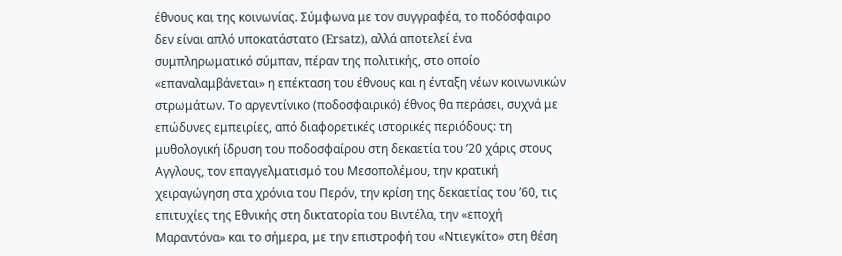έθνους και της κοινωνίας. Σύμφωνα με τον συγγραφέα, το ποδόσφαιρο δεν είναι απλό υποκατάστατο (Ersatz), αλλά αποτελεί ένα συμπληρωματικό σύμπαν, πέραν της πολιτικής, στο οποίο «επαναλαμβάνεται» η επέκταση του έθνους και η ένταξη νέων κοινωνικών στρωμάτων. Το αργεντίνικο (ποδοσφαιρικό) έθνος θα περάσει, συχνά με επώδυνες εμπειρίες, από διαφορετικές ιστορικές περιόδους: τη μυθολογική ίδρυση του ποδοσφαίρου στη δεκαετία του ’20 χάρις στους Αγγλους, τον επαγγελματισμό του Μεσοπολέμου, την κρατική χειραγώγηση στα χρόνια του Περόν, την κρίση της δεκαετίας του ’60, τις επιτυχίες της Εθνικής στη δικτατορία του Βιντέλα, την «εποχή Μαραντόνα» και το σήμερα, με την επιστροφή του «Ντιεγκίτο» στη θέση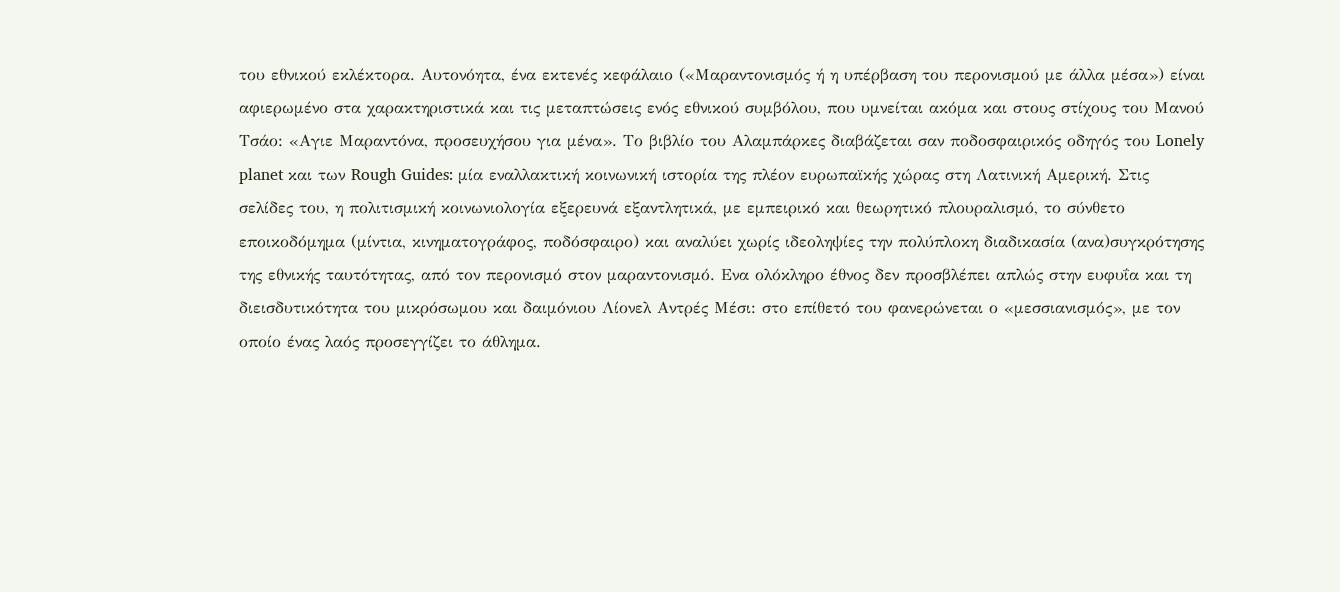του εθνικού εκλέκτορα. Αυτονόητα, ένα εκτενές κεφάλαιο («Μαραντονισμός ή η υπέρβαση του περονισμού με άλλα μέσα») είναι αφιερωμένο στα χαρακτηριστικά και τις μεταπτώσεις ενός εθνικού συμβόλου, που υμνείται ακόμα και στους στίχους του Μανού Τσάο: «Αγιε Μαραντόνα, προσευχήσου για μένα». Το βιβλίο του Αλαμπάρκες διαβάζεται σαν ποδοσφαιρικός οδηγός του Lonely planet και των Rough Guides: μία εναλλακτική κοινωνική ιστορία της πλέον ευρωπαϊκής χώρας στη Λατινική Αμερική. Στις σελίδες του, η πολιτισμική κοινωνιολογία εξερευνά εξαντλητικά, με εμπειρικό και θεωρητικό πλουραλισμό, το σύνθετο εποικοδόμημα (μίντια, κινηματογράφος, ποδόσφαιρο) και αναλύει χωρίς ιδεοληψίες την πολύπλοκη διαδικασία (ανα)συγκρότησης της εθνικής ταυτότητας, από τον περονισμό στον μαραντονισμό. Ενα ολόκληρο έθνος δεν προσβλέπει απλώς στην ευφυΐα και τη διεισδυτικότητα του μικρόσωμου και δαιμόνιου Λίονελ Αντρές Μέσι: στο επίθετό του φανερώνεται ο «μεσσιανισμός», με τον οποίο ένας λαός προσεγγίζει το άθλημα.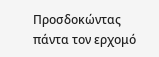Προσδοκώντας πάντα τον ερχομό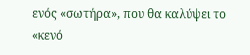ενός «σωτήρα», που θα καλύψει το «κενό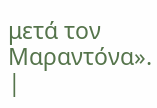μετά τον Μαραντόνα».
|